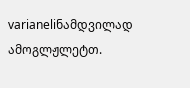varianeliნამდვილად ამოგლჟლეტთ.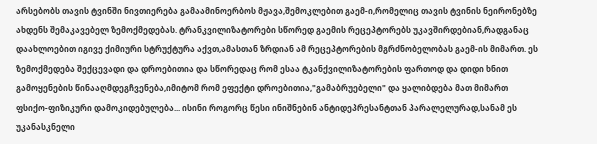არსებობს თავის ტვინში ნივთიერება გამაამინოერბოს მჟავა,შემოკლებით გაემ-ი,რომელიც თავის ტვინის ნეირონებზე ახდენს შემაკავებელ ზემოქმედებას. ტრანკვილიზატორები სწორედ გაემის რეცეპტორებს უკავშირდებიან,რადგანაც დაახლოებით იგივე ქიმიური სტრუქტურა აქვთ,ამასთან ზრდიან ამ რეცეპტორების მგრძნობელობას გაემ-ის მიმართ. ეს ზემოქმედება შექცევადი და დროებითია და სწორედაც რომ ესაა ტკანქვილიზატორების ფართოდ და დიდი ხნით გამოყენების წინააღმდეგჩვენება,იმიტომ რომ ეფექტი დროებითია,"გამაბრუებელი" და ყალიბდება მათ მიმართ ფსიქო-ფიზიკური დამოკიდებულება... ისინი როგორც წესი ინიშნებინ ანტიდეპრესანტთან პარალელურად,სანამ ეს უკანასკნელი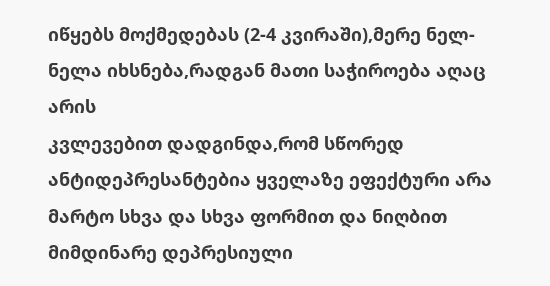იწყებს მოქმედებას (2-4 კვირაში),მერე ნელ-ნელა იხსნება,რადგან მათი საჭიროება აღაც არის
კვლევებით დადგინდა,რომ სწორედ ანტიდეპრესანტებია ყველაზე ეფექტური არა მარტო სხვა და სხვა ფორმით და ნიღბით მიმდინარე დეპრესიული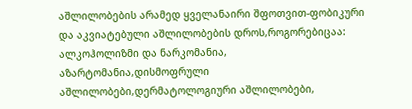აშლილობების არამედ ყველანაირი შფოთვით-ფობიკური და აკვიატებული აშლილობების დროს,როგორებიცაა: ალკოჰოლიზმი და ნარკომანია, აზარტომანია,დისმოფრული აშლილობები,დერმატოლოგიური აშლილობები,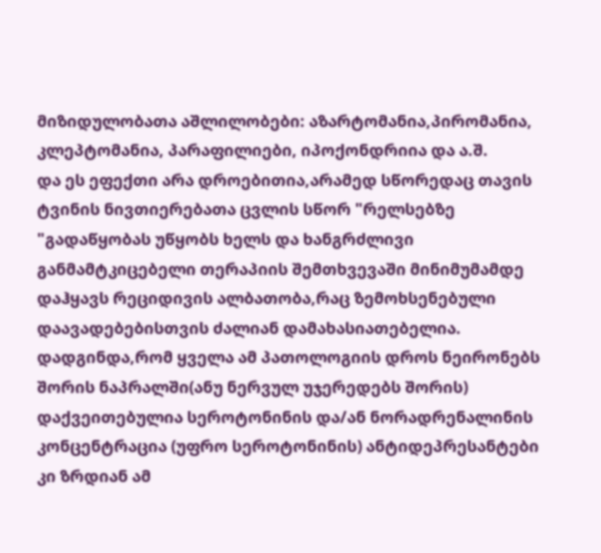მიზიდულობათა აშლილობები: აზარტომანია,პირომანია, კლეპტომანია, პარაფილიები, იპოქონდრიია და ა.შ.
და ეს ეფექთი არა დროებითია,არამედ სწორედაც თავის ტვინის ნივთიერებათა ცვლის სწორ "რელსებზე "გადაწყობას უწყობს ხელს და ხანგრძლივი განმამტკიცებელი თერაპიის შემთხვევაში მინიმუმამდე დაჰყავს რეციდივის ალბათობა,რაც ზემოხსენებული დაავადებებისთვის ძალიან დამახასიათებელია.
დადგინდა,რომ ყველა ამ პათოლოგიის დროს ნეირონებს შორის ნაპრალში(ანუ ნერვულ უჯერედებს შორის) დაქვეითებულია სეროტონინის და/ან ნორადრენალინის კონცენტრაცია (უფრო სეროტონინის) ანტიდეპრესანტები კი ზრდიან ამ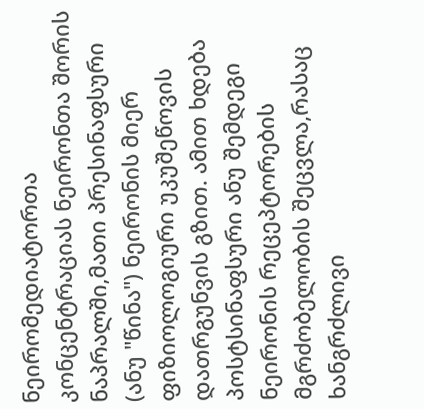ნეირომედიატორთა კონცენტრაციას ნეირონთა შორის ნაპრალში,მათი პრესინაფსური (ანუ "წინა") ნეირონის მიერ ფიზიოლოგიური უკუშეწოვის დათრგუნვის გზით. ამით ხდება პოსტსინაფსური ანუ შემდეგი ნეირონის რეცეპტორების მგრძობელობის შეცვლა,რასაც ხანგრძლივი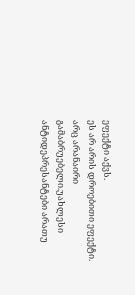ეფექტი აქვს.
ეს არ არის დროებითი ეფექტი. არც არანაირი გამაბრუებელი.უახლესი ანტიდეპრესანტები არათუ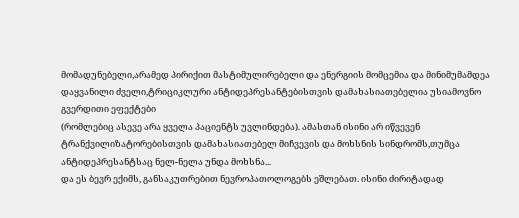მომადუნებელი,არამედ პირიქით მასტიმულირებელი და ენერგიის მომცემია და მინიმუმამდეა დაყვანილი ძველი,ტრიციკლური ანტიდეპრესანტებისთვის დამახასიათებელია უსიამოვნო გვერდითი ეფექტები
(რომლებიც ასევე არა ყველა პაციენტს უვლინდება). ამასთან ისინი არ იწვევენ ტრანქვილიზატორებისთვის დამახასიათებელ მიჩვევის და მოხსნის სინდრომს,თუმცა ანტიდეპრესანტსაც ნელ-ნელა უნდა მოხსნა...
და ეს ბევრ ექიმს, განსაკუთრებით ნევროპათოლოგებს ეშლებათ. ისინი ძირიტადად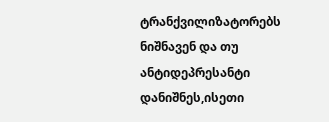ტრანქვილიზატორებს ნიშნავენ და თუ ანტიდეპრესანტი დანიშნეს,ისეთი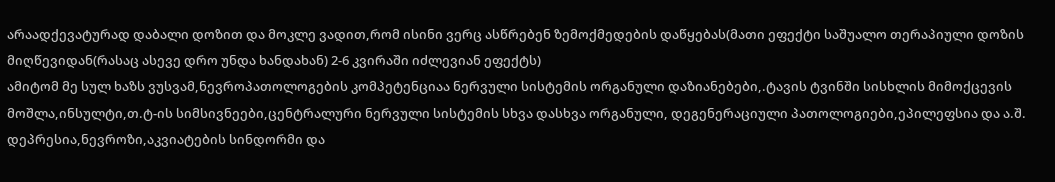არაადქევატურად დაბალი დოზით და მოკლე ვადით,რომ ისინი ვერც ასწრებენ ზემოქმედების დაწყებას(მათი ეფექტი საშუალო თერაპიული დოზის მიღწევიდან(რასაც ასევე დრო უნდა ხანდახან) 2-6 კვირაში იძლევიან ეფექტს)
ამიტომ მე სულ ხაზს ვუსვამ,ნევროპათოლოგების კომპეტენციაა ნერვული სისტემის ორგანული დაზიანებები,.ტავის ტვინში სისხლის მიმოქცევის მოშლა,ინსულტი,თ.ტ-ის სიმსივნეები,ცენტრალური ნერვული სისტემის სხვა დასხვა ორგანული, დეგენერაციული პათოლოგიები,ეპილეფსია და ა.შ.
დეპრესია,ნევროზი,აკვიატების სინდორმი და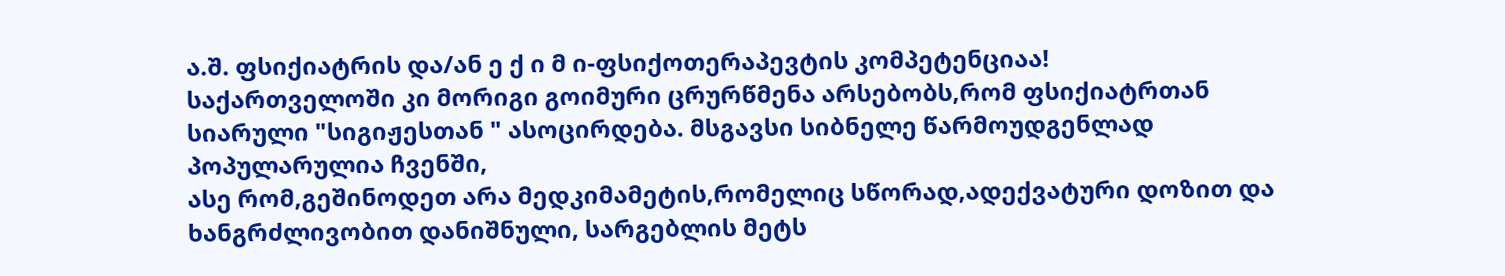ა.შ. ფსიქიატრის და/ან ე ქ ი მ ი-ფსიქოთერაპევტის კომპეტენციაა!
საქართველოში კი მორიგი გოიმური ცრურწმენა არსებობს,რომ ფსიქიატრთან სიარული "სიგიჟესთან " ასოცირდება. მსგავსი სიბნელე წარმოუდგენლად პოპულარულია ჩვენში,
ასე რომ,გეშინოდეთ არა მედკიმამეტის,რომელიც სწორად,ადექვატური დოზით და ხანგრძლივობით დანიშნული, სარგებლის მეტს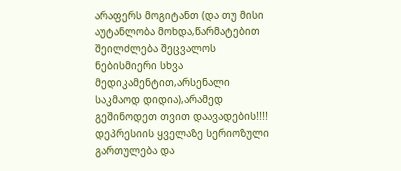არაფერს მოგიტანთ (და თუ მისი აუტანლობა მოხდა,წარმატებით შეილძლება შეცვალოს ნებისმიერი სხვა მედიკამენტით,არსენალი საკმაოდ დიდია),არამედ გეშინოდეთ თვით დაავადების!!!! დეპრესიის ყველაზე სერიოზული გართულება და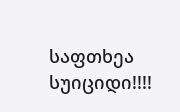საფთხეა სუიციდი!!!!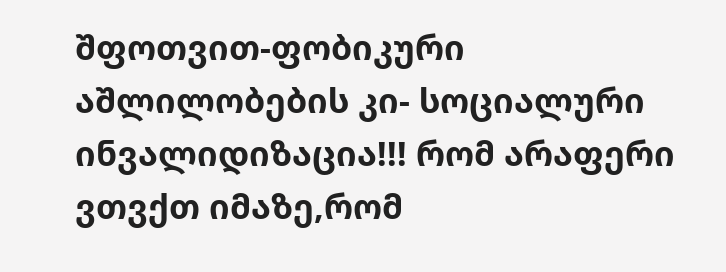შფოთვით-ფობიკური აშლილობების კი- სოციალური ინვალიდიზაცია!!! რომ არაფერი ვთვქთ იმაზე,რომ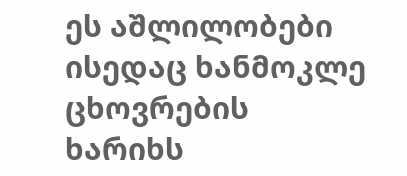ეს აშლილობები ისედაც ხანმოკლე ცხოვრების ხარიხს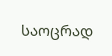საოცრად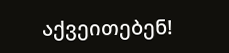აქვეითებენ!